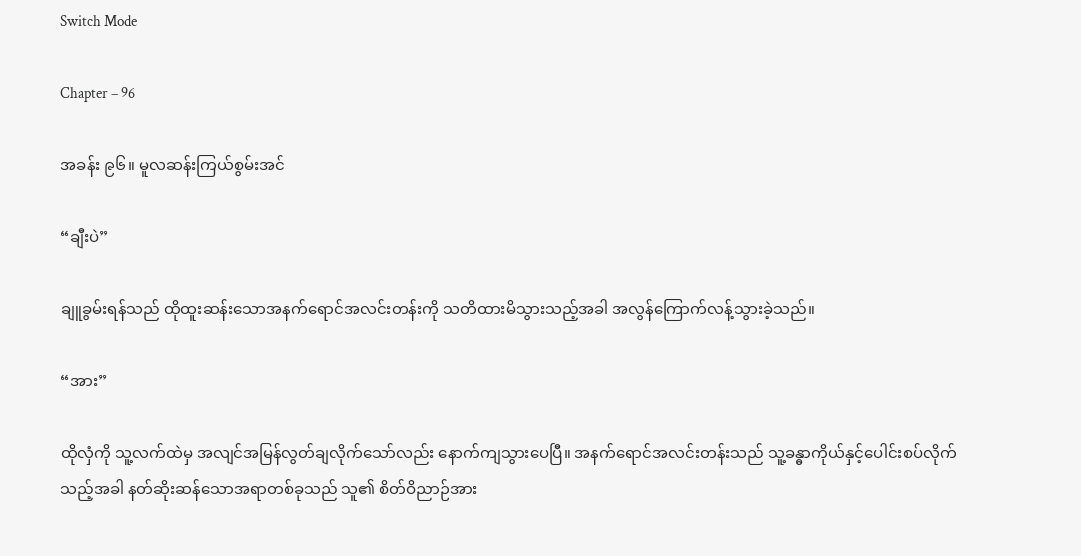Switch Mode

Chapter – 96

အခန်း ၉၆။ မူလဆန်းကြယ်စွမ်းအင်

“ချီးပဲ”

ချူခွမ်းရန်သည် ထိုထူးဆန်းသောအနက်ရောင်အလင်းတန်းကို သတိထားမိသွားသည့်အခါ အလွန်ကြောက်လန့်သွားခဲ့သည်။

“အား”

ထိုလှံကို သူ့လက်ထဲမှ အလျင်အမြန်လွတ်ချလိုက်သော်လည်း နောက်ကျသွားပေပြီ။ အနက်ရောင်အလင်းတန်းသည် သူ့ခန္ဓာကိုယ်နှင့်ပေါင်းစပ်လိုက်သည့်အခါ နတ်ဆိုးဆန်သောအရာတစ်ခုသည် သူ၏ စိတ်ဝိညာဉ်အား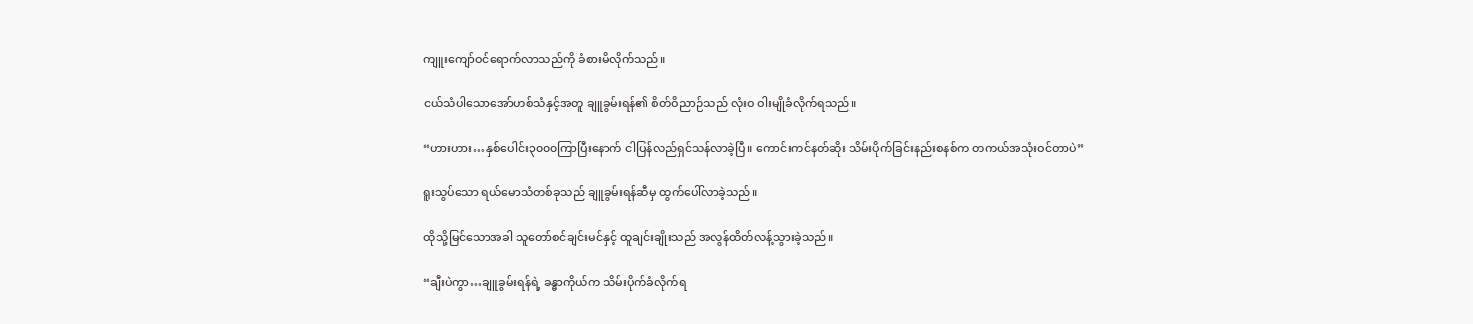ကျူးကျော်ဝင်ရောက်လာသည်ကို ခံစားမိလိုက်သည်။

ငယ်သံပါသောအော်ဟစ်သံနှင့်အတူ ချူခွမ်းရန်၏ စိတ်ဝိညာဉ်သည် လုံးဝ ဝါးမျိုခံလိုက်ရသည်။

“ဟားဟား…နှစ်ပေါင်း၃၀၀၀ကြာပြီးနောက် ငါပြန်လည်ရှင်သန်လာခဲ့ပြီ။ ကောင်းကင်နတ်ဆိုး သိမ်းပိုက်ခြင်းနည်းစနစ်က တကယ်အသုံးဝင်တာပဲ”

ရူးသွပ်သော ရယ်မောသံတစ်ခုသည် ချူခွမ်းရန်ဆီမှ ထွက်ပေါ်လာခဲ့သည်။

ထိုသို့မြင်သောအခါ သူတော်စင်ချင်းမင်နှင့် ထူချင်းချိုးသည် အလွန်ထိတ်လန့်သွားခဲ့သည်။

“ချီးပဲကွာ…ချူခွမ်းရန်ရဲ့ ခန္ဓာကိုယ်က သိမ်းပိုက်ခံလိုက်ရ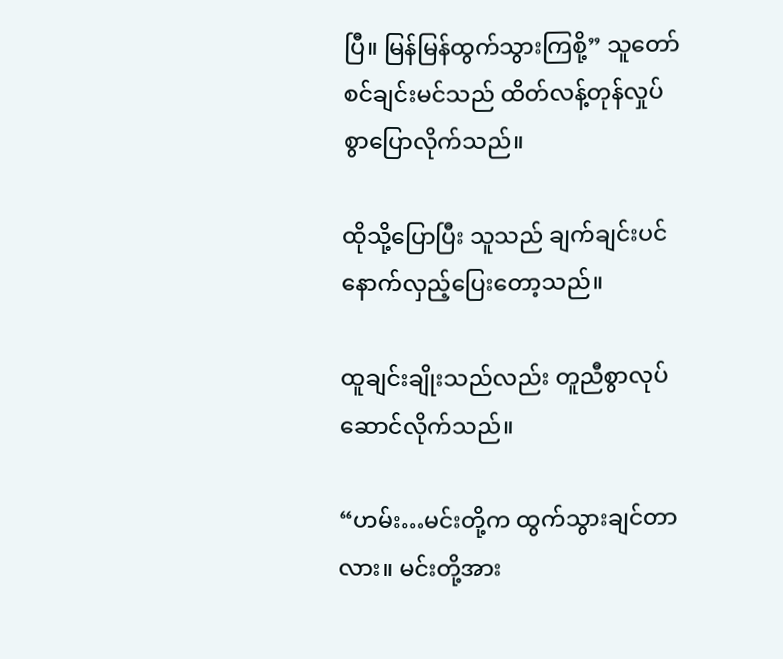ပြီ။ မြန်မြန်ထွက်သွားကြစို့” သူတော်စင်ချင်းမင်သည် ထိတ်လန့်တုန်လှုပ်စွာပြောလိုက်သည်။

ထိုသို့ပြောပြီး သူသည် ချက်ချင်းပင် နောက်လှည့်ပြေးတော့သည်။

ထူချင်းချိုးသည်လည်း တူညီစွာလုပ်ဆောင်လိုက်သည်။

“ဟမ်း…မင်းတို့က ထွက်သွားချင်တာလား။ မင်းတို့အား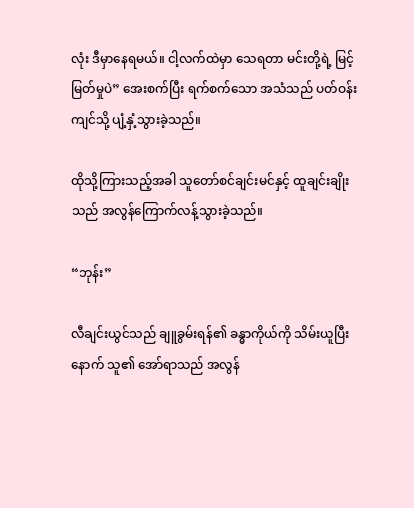လုံး ဒီမှာနေရမယ်။ ငါ့လက်ထဲမှာ သေရတာ မင်းတို့ရဲ့ မြင့်မြတ်မှုပဲ” အေးစက်ပြီး ရက်စက်သော အသံသည် ပတ်ဝန်းကျင်သို့ ပျံ့နှံ့သွားခဲ့သည်။

ထိုသို့ကြားသည့်အခါ သူတော်စင်ချင်းမင်နှင့် ထူချင်းချိုးသည် အလွန်ကြောက်လန့်သွားခဲ့သည်။

“ဘုန်း”

လီချင်းယွင်သည် ချူခွမ်းရန်၏ ခန္ဓာကိုယ်ကို သိမ်းယူပြီးနောက် သူ၏ အော်ရာသည် အလွန်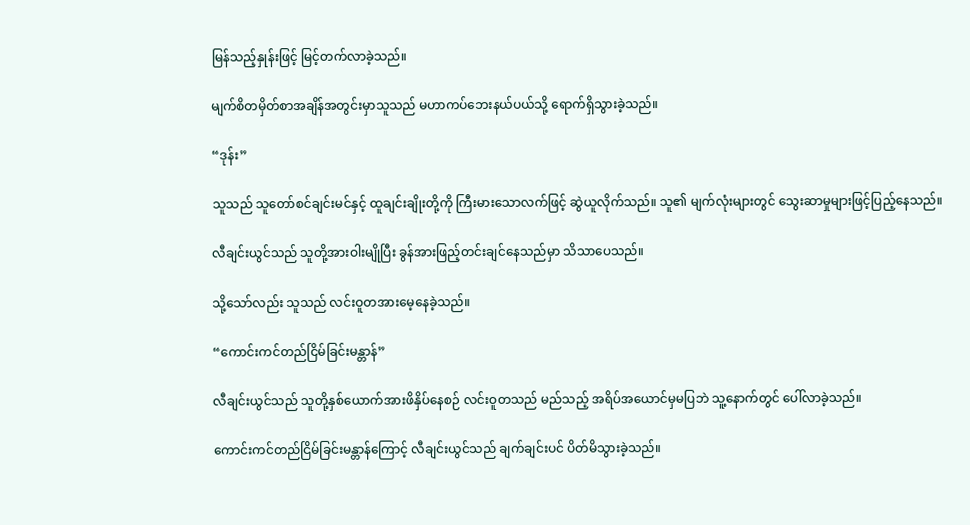မြန်သည့်နှုန်းဖြင့် မြင့်တက်လာခဲ့သည်။

မျက်စိတမှိတ်စာအချိန်အတွင်းမှာသူသည် မဟာကပ်ဘေးနယ်ပယ်သို့ ရောက်ရှိသွားခဲ့သည်။

“ဒုန်း”

သူသည် သူတော်စင်ချင်းမင်နှင့် ထူချင်းချိုးတို့ကို ကြီးမားသောလက်ဖြင့် ဆွဲယူလိုက်သည်။ သူ၏ မျက်လုံးများတွင် သွေးဆာမှုများဖြင့်ပြည့်နေသည်။

လီချင်းယွင်သည် သူတို့အားဝါးမျိုပြီး ခွန်အားဖြည့်တင်းချင်နေသည်မှာ သိသာပေသည်။

သို့‌သော်လည်း သူသည် လင်းဝူတအားမေ့နေခဲ့သည်။

“ကောင်းကင်တည်ငြိမ်ခြင်းမန္တာန်”

လီချင်းယွင်သည် သူတို့နှစ်ယောက်အားဖိနှိပ်နေစဉ် လင်းဝူတသည် မည်သည့် အရိပ်အယောင်မှမပြဘဲ သူ့နောက်တွင် ပေါ်လာခဲ့သည်။

ကောင်းကင်တည်ငြိမ်ခြင်းမန္တာန်ကြောင့် လီချင်းယွင်သည် ချက်ချင်းပင် ပိတ်မိသွားခဲ့သည်။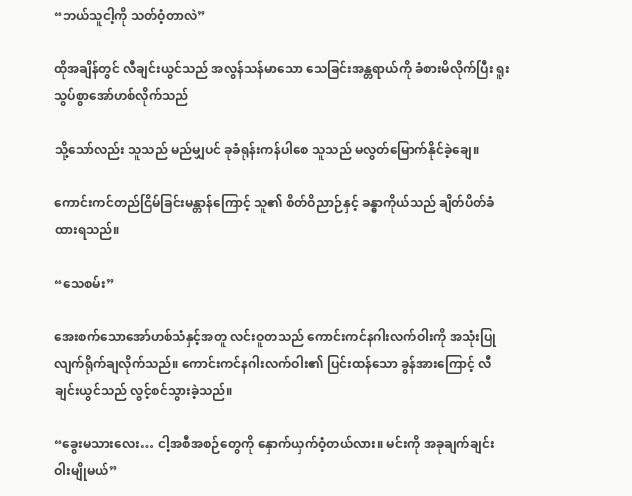“ဘယ်သူငါ့ကို သတ်ဝံ့တာလဲ”

ထိုအချိန်တွင် လီချင်းယွင်သည် အလွန်သန်မာသော သေခြင်းအန္တရာယ်ကို ခံစားမိလိုက်ပြီး ရူးသွပ်စွာအော်ဟစ်လိုက်သည်

သို့သော်လည်း သူသည် မည်မျှပင် ခုခံရုန်းကန်ပါစေ သူသည် မလွတ်မြောက်နိုင်ခဲ့ချေ။

ကောင်းကင်တည်ငြိမ်ခြင်းမန္တာန်ကြောင့် သူ၏ စိတ်ဝိညာဉ်နှင့် ခန္ဓာကိုယ်သည် ချိတ်ပိတ်ခံထားရသည်။

“သေစမ်း”

အေးစက်သောအော်ဟစ်သံနှင့်အတူ လင်းဝူတသည် ကောင်းကင်နဂါးလက်ဝါးကို အသုံးပြုလျက်ရိုက်ချလိုက်သည်။ ကောင်းကင်နဂါးလက်ဝါး၏ ပြင်းထန်သော ခွန်အားကြောင့် လီချင်းယွင်သည် လွင့်စင်သွားခဲ့သည်။

“ခွေးမသားလေး… ငါ့အစီအစဉ်တွေကို နှောက်ယှက်ဝံ့တယ်လား။ မင်းကို အခုချက်ချင်း ဝါးမျိုမယ်”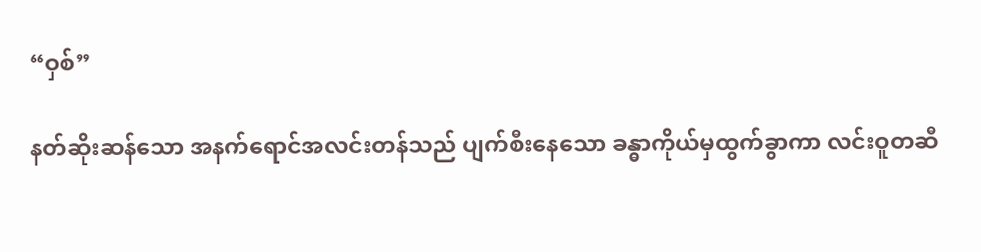“ဝှစ်”

နတ်ဆိုးဆန်သော အနက်ရောင်အလင်းတန်သည် ပျက်စီးနေသော ခန္ဓာကိုယ်မှထွက်ခွာကာ လင်းဝူတဆီ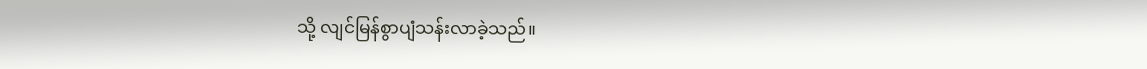သို့ လျင်မြန်စွာပျံသန်းလာခဲ့သည်။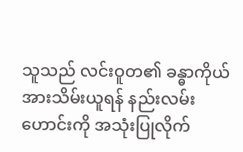သူသည် လင်းဝူတ၏ ခန္ဓာကိုယ်အားသိမ်းယူရန် နည်းလမ်းဟောင်းကို အသုံးပြုလိုက်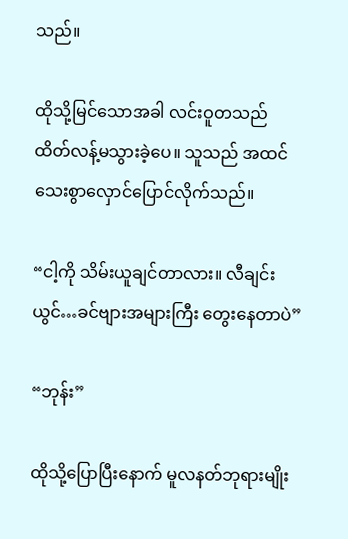သည်။

ထိုသို့မြင်သောအခါ လင်းဝူတသည် ထိတ်လန့်မသွားခဲ့ပေ။ သူသည် အထင်သေးစွာလှောင်ပြောင်လိုက်သည်။

“ငါ့ကို သိမ်းယူချင်တာလား။ လီချင်းယွင်…ခင်ဗျားအများကြီး‌ တွေးနေတာပဲ”

“ဘုန်း”

ထိုသို့ပြောပြီးနောက် မူလနတ်ဘုရားမျိုး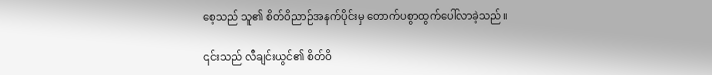စေ့သည် သူ၏ စိတ်ဝိညာဉ်အနက်ပိုင်းမှ တောက်ပစွာထွက်ပေါ်လာခဲ့သည်။

၎င်းသည် လီချင်းယွင်၏ စိတ်ဝိ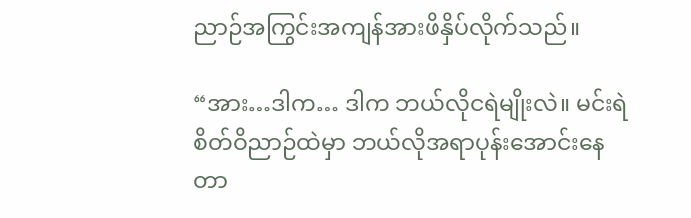ညာဉ်အကြွင်းအကျန်အားဖိနှိပ်လိုက်သည်။

“အား…ဒါက… ဒါက ဘယ်လိုငရဲမျိုးလဲ။ မင်းရဲစိတ်ဝိညာဉ်ထဲမှာ ဘယ်လိုအရာပုန်းအောင်းနေတာ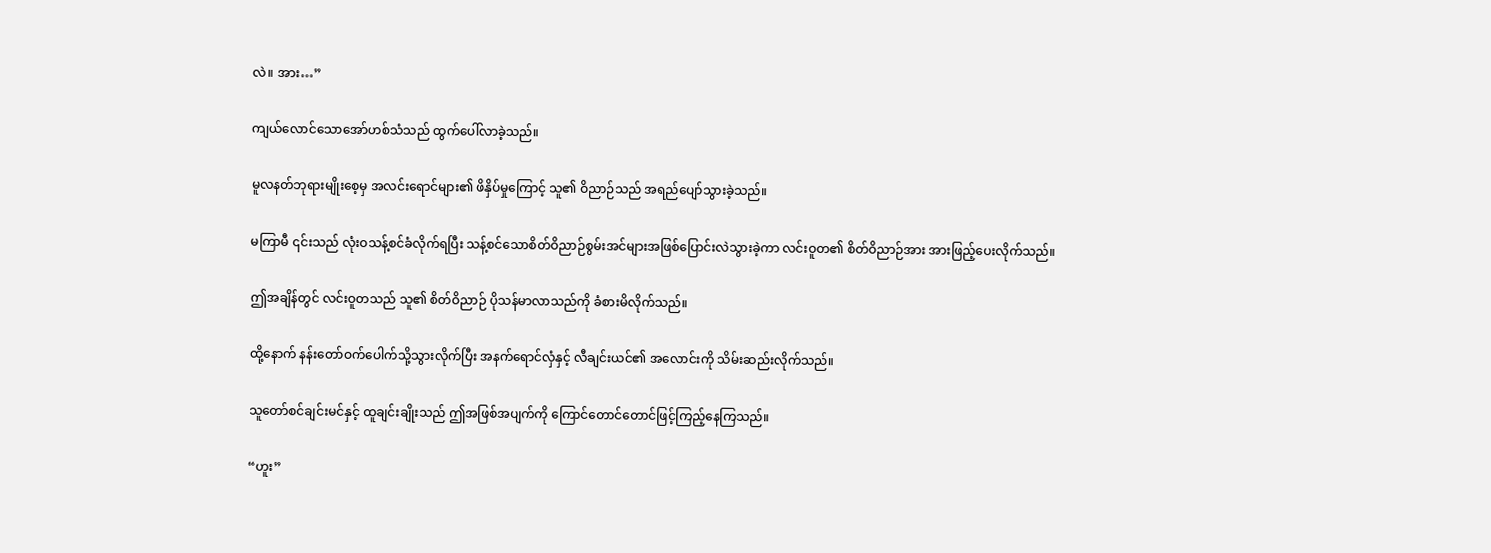လဲ။ အား…”

ကျယ်လောင်သောအော်ဟစ်သံသည် ထွက်ပေါ်လာခဲ့သည်။

မူလနတ်ဘုရားမျိုးစေ့မှ အလင်းရောင်များ၏ ဖိနှိပ်မှုကြောင့် သူ၏ ဝိညာဉ်သည် အရည်ပျော်သွားခဲ့သည်။

မကြာမီ ၎င်းသည် လုံးဝသန့်စင်ခံလိုက်ရပြီး သန့်စင်သောစိတ်ဝိညာဉ်စွမ်းအင်များအဖြစ်ပြောင်းလဲသွားခဲ့ကာ လင်းဝူတ၏ စိတ်ဝိညာဉ်အား အားဖြည့်ပေးလိုက်သည်။

ဤအချိန်တွင် လင်းဝူတသည် သူ၏ စိတ်ဝိညာဉ် ပိုသန်မာလာသည်ကို ခံစားမိလိုက်သည်။

ထို့နောက် နန်းတော်ဝက်ပေါက်သို့သွားလိုက်ပြီး အနက်ရောင်လှံနှင့် လီချင်းယင်၏ အလောင်းကို သိမ်းဆည်းလိုက်သည်။

သူတော်စင်ချင်းမင်နှင့် ထူချင်းချိုးသည် ဤအဖြစ်အပျက်ကို ကြောင်တောင်တောင်ဖြင့်ကြည့်နေကြသည်။

“ဟူး”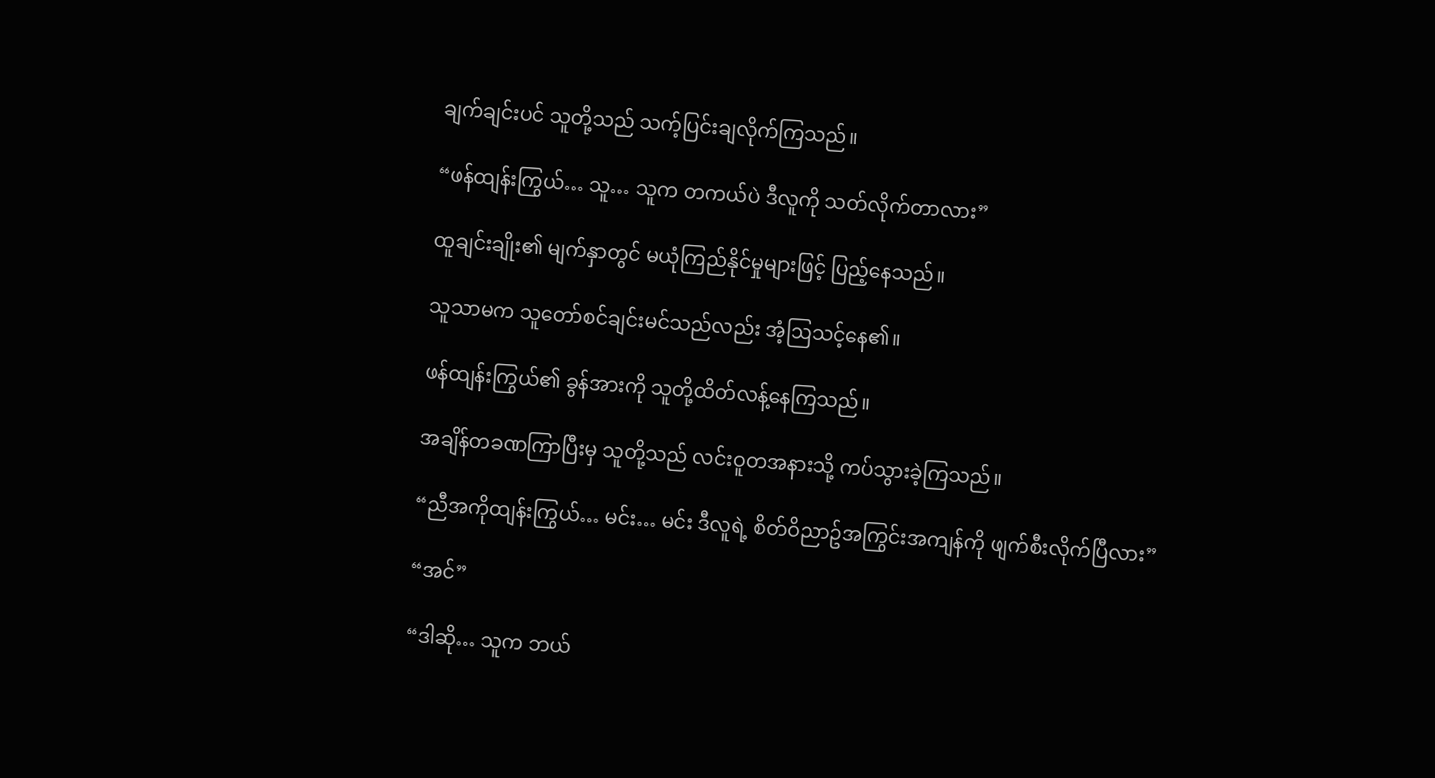ချက်ချင်းပင် သူတို့သည် သက့်ပြင်းချလိုက်ကြသည်။

“ဖန်ထျန်းကြွယ်… သူ… သူက တကယ်ပဲ ဒီလူကို သတ်လိုက်တာလား”

ထူချင်းချိုး၏ မျက်နှာတွင် မယုံကြည်နိုင်မှုများဖြင့် ပြည့်နေသည်။

သူသာမက သူတော်စင်ချင်းမင်သည်လည်း အံ့ဩသင့်နေ၏။

ဖန်ထျန်းကြွယ်၏ ခွန်အားကို သူတို့ထိတ်လန့်နေကြသည်။

အချိန်တခဏကြာပြီးမှ သူတို့သည် လင်းဝူတအနားသို့ ကပ်သွားခဲ့ကြသည်။

“ညီအကိုထျန်းကြွယ်… မင်း… မင်း ဒီလူရဲ့ စိတ်ဝိညာဥ်အကြွင်းအကျန်ကို ဖျက်စီးလိုက်ပြီလား”

“အင်”

“ဒါဆို… သူက ဘယ်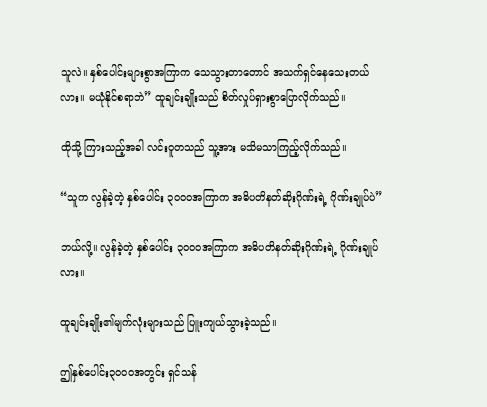သူလဲ။ နှစ်ပေါင်းများစွာအကြာက သေသွားတာတောင် အသက်ရှင်နေသေးတယ်လား။ မယုံနိုင်စရာဘဲ” ထူချင်းချိုးသည် စိတ်လှုပ်ရှားစွာပြောလိုက်သည်။

ထိုသို့ ကြားသည့်အခါ လင်းဝူတသည် သူ့အား မသိမသာကြည့်လိုက်သည်။

“သူက လွန်ခဲ့တဲ့ နှစ်ပေါင်း ၃၀၀၀အကြာက အဓိပတိနတ်ဆိုးဂိုဏ်းရဲ့ ဂိုဏ်းချုပ်ပဲ”

ဘယ်လို့။ လွန်ခဲ့တဲ့ နှစ်ပေါင်း ၃၀၀၀အကြာက အဓိပတိနတ်ဆိုးဂိုဏ်းရဲ့ ဂိုဏ်းချုပ်လား။

ထူချင်းချိုး၏မျက်လုံးများသည် ပြူးကျယ်သွားခဲ့သည်။

ဤနှစ်ပေါင်း၃၀၀၀အတွင်း ရှင်သန်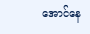အောင်နေ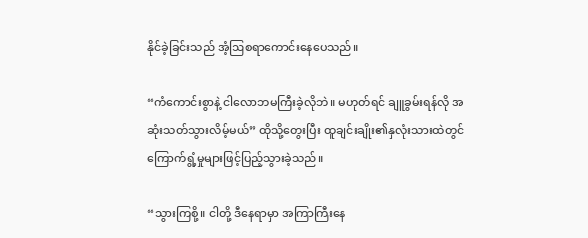နိုင်ခဲ့ခြင်းသည် အံ့ဩစရာကောင်းနေပေသည်။

“ကံကောင်းစွာနဲ့ ငါလောဘမကြီးခဲ့လိုဘဲ။ မဟုတ်ရင် ချူခွမ်းရန်လို အဆုံးသတ်သွားလိမ့်မယ်” ထိုသို့တွေးပြီး ထူချင်းချိုး၏နှလုံးသားထဲတွင် ကြောက်ရွံ့မှုများဖြင့်ပြည့်သွားခဲ့သည်။

“သွားကြစို့။ ငါတို့ ဒီနေရာမှာ အကြာကြီးနေ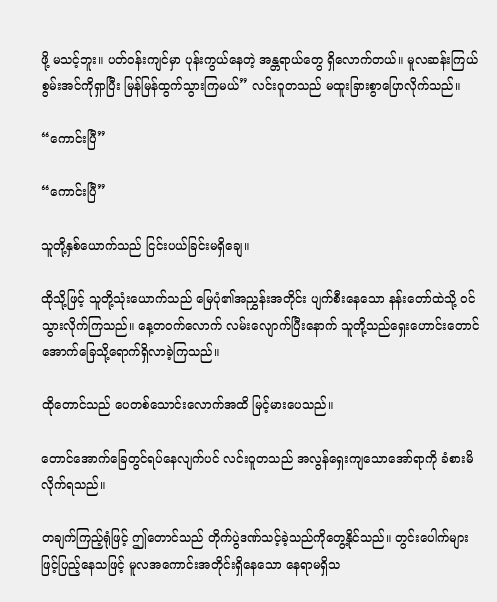ဖို့ မသင့်ဘူး။ ပတ်ဝန်းကျင်မှာ ပုန်းကွယ်နေတဲ့ အန္တရာယ်တွေ ရှိလောက်တယ်။ မူလဆန်းကြယ်စွမ်းအင်ကိုရှာပြီး မြန်မြန်ထွက်သွားကြမယ်” လင်းဝူတသည် မထူးခြားစွာပြောလိုက်သည်။

“ကောင်းပြီ”

“ကောင်းပြီ”

သူတို့နှစ်ယောက်သည် ငြင်းပယ်ခြင်းမရှိချေ။

ထိုသို့ဖြင့် သူတို့သုံးယောက်သည် မြေပုံ၏အညွှန်းအတိုင်း ပျက်စီးနေသော နန်းတော်ထဲသို့ ဝင်သွားလိုက်ကြသည်။ နေ့တဝက်လောက် လမ်းလျောက်ပြီးနောက် သူတို့သည်ရှေးဟောင်းတောင်အောက်ခြေသို့ရောက်ရှိလာခဲ့ကြသည်။

ထိုတောင်သည် ပေတစ်သောင်းလောက်အထိ မြင့်မားပေသည်။

တောင်အောက်ခြေတွင်ရပ်နေလျက်ပင် လင်းဝူတသည် အလွန်ရှေးကျသောအော်ရာကို ခံစားမိလိုက်ရသည်။

တချက်ကြည့်ရုံဖြင့် ဤတောင်သည် တိုက်ပွဲဒဏ်သင့်ခဲ့သည်ကိုတွေ့‌နိုင်သည်။ တွင်းပေါက်များဖြင့်ပြည့်နေသဖြင့် မူလအကောင်းအတိုင်းရှိနေသော နေရာမရှိသ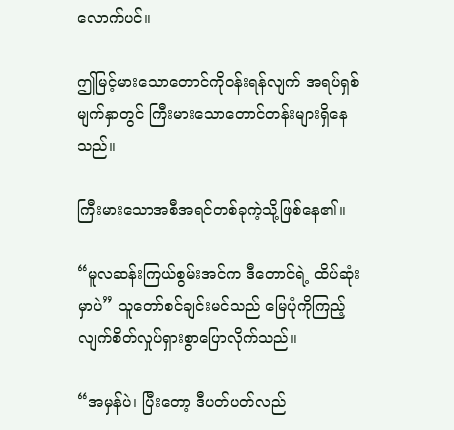လောက်ပင်။

ဤမြင့်မားသောတောင်ကိုဝန်းရန်လျက် အရပ်ရှစ်မျက်နှာတွင် ကြီးမားသောတောင်တန်းများရှိနေသည်။

ကြီးမားသောအစီအရင်တစ်ခုကဲ့သို့ဖြစ်နေ၏။

“မူလဆန်းကြယ်စွမ်းအင်က ဒီတောင်ရဲ့ ထိပ်ဆုံးမှာပဲ” သူတော်စင်ချင်းမင်သည် မြေပုံကိုကြည့်လျက်စိတ်လှုပ်ရှားစွာပြောလိုက်သည်။

“အမှန်ပဲ၊ ပြီးတော့ ဒီပတ်ပတ်လည်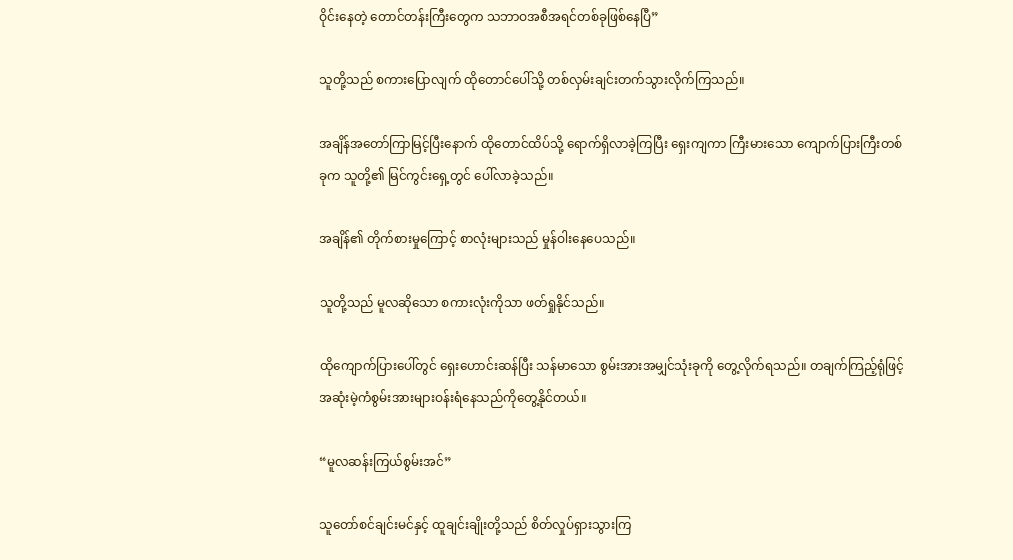ဝိုင်း‌နေတဲ့ တောင်တန်းကြီးတွေက သဘာဝအစီအရင်တစ်ခုဖြစ်နေပြီ”

သူတို့သည် စကားပြောလျက် ‌ထိုတောင်ပေါ်သို့ တစ်လှမ်းချင်းတက်သွားလိုက်ကြသည်။

အချိန်အတော်ကြာမြင့်ပြီးနောက် ထိုတောင်ထိပ်သို့ ရောက်ရှိလာခဲ့ကြပြီး ရှေးကျကာ ကြီးမားသော ကျောက်ပြားကြီးတစ်ခုက သူတို့၏ မြင်ကွင်းရှေ့တွင် ပေါ်လာခဲ့သည်။

အချိန်၏ တိုက်စားမှုကြောင့် စာလုံးများသည် မှုန်ဝါးနေပေသည်။

သူတို့သည် မူလဆိုသော စကားလုံးကိုသာ ဖတ်ရှုနိုင်သည်။

ထိုကျောက်ပြားပေါ်တွင် ရှေးဟောင်းဆန်ပြီး သန်မာသော စွမ်းအားအမျှင်သုံးခုကို တွေ့လိုက်ရသည်။ တချက်ကြည့်ရုံဖြင့် အဆုံးမဲ့ကံစွမ်းအားများဝန်းရံနေသည်ကိုတွေ့နိုင်တယ်။

“မူလဆန်းကြယ်စွမ်းအင်”

သူတော်စင်ချင်းမင်နှင့် ထူချင်းချိုးတို့သည် စိတ်လှုပ်ရှားသွားကြ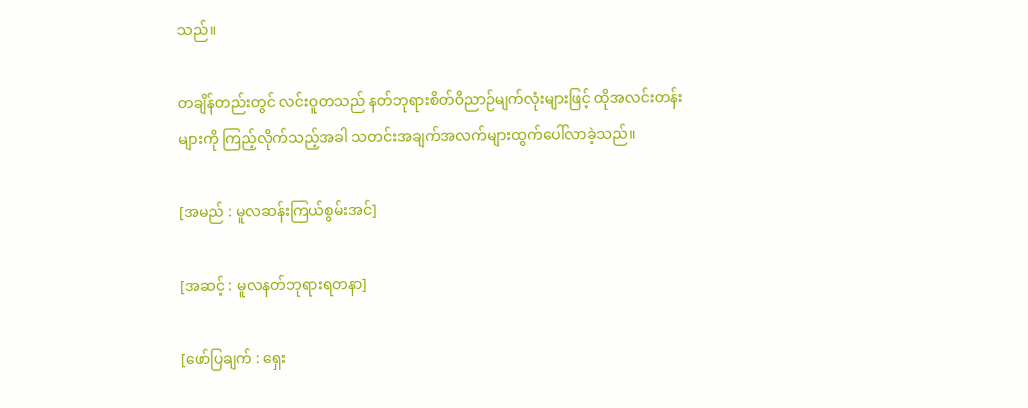သည်။

တချိန်တည်းတွင် လင်းဝူတသည် နတ်ဘုရားစိတ်ဝိညာဉ်မျက်လုံးများဖြင့် ထိုအလင်းတန်းများကို ကြည့်လိုက်သည့်အခါ သတင်းအချက်အလက်များထွက်ပေါ်လာခဲ့သည်။

[အမည် : မူလဆန်းကြယ်စွမ်းအင်]

[အဆင့် : မူလနတ်ဘုရားရတနာ]

[ဖော်ပြချက် : ရှေး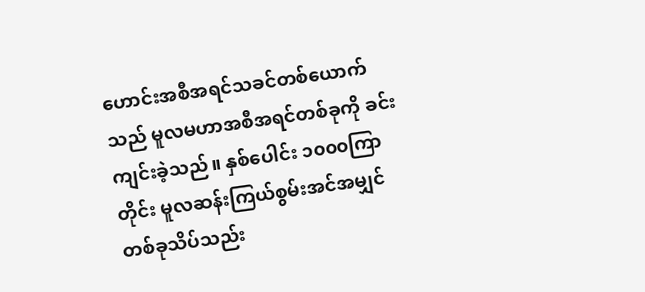ဟောင်းအစီအရင်သခင်တစ်ယောက်သည် မူလမဟာအစီအရင်တစ်ခုကို ခင်းကျင်းခဲ့သည်။ နှစ်ပေါင်း ၁၀၀၀ကြာတိုင်း မူလဆန်းကြယ်စွမ်းအင်အမျှင်တစ်ခုသိပ်သည်း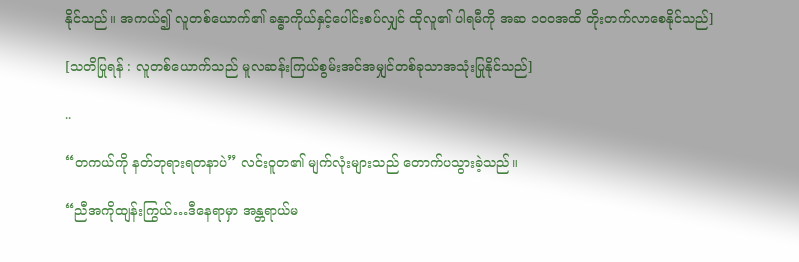နိုင်သည်။ အကယ်၍ လူတစ်ယောက်၏ ခန္ဓာကိုယ်နှင့်ပေါင်းစပ်လျှင် ထိုလူ၏ ပါရမီကို အဆ ၁၀၀အထိ တိုးတက်လာစေနိုင်သည်]

[သတိပြုရန် : လူတစ်ယောက်သည် မူလဆန်းကြယ်စွမ်းအင်အမျှင်တစ်ခုသာအသုံးပြုနိုင်သည်]

..

“တကယ်ကို နတ်ဘုရားရတနာပဲ” လင်းဝူတ၏ မျက်လုံးများသည် တောက်ပသွားခဲ့သည်။

“ညီအကိုထျန်းကြွယ်…ဒီနေရာမှာ အန္တရာယ်မ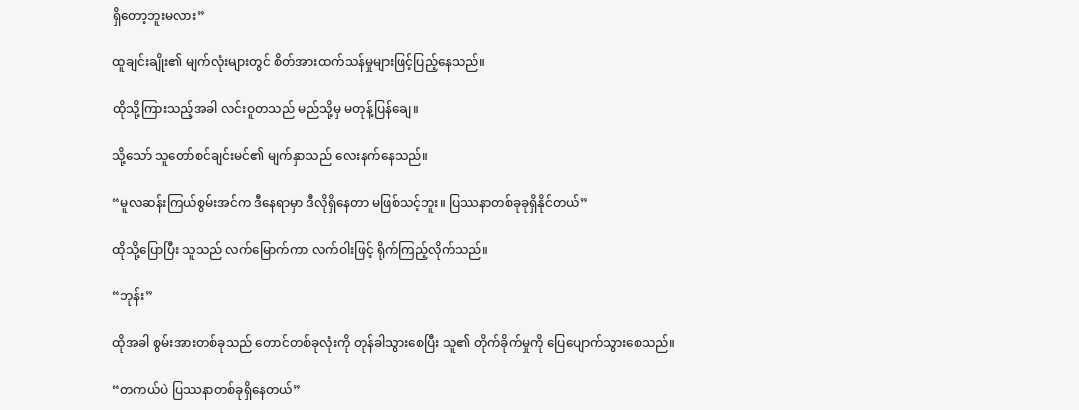ရှိတော့ဘူးမလား”

ထူချင်းချိုး၏ မျက်လုံးများတွင် စိတ်အားထက်သန်မှုများဖြင့်ပြည့်နေသည်။

ထိုသို့ကြားသည့်အခါ လင်းဝူတသည် မည်သို့မှ မတုန့်ပြန်ချေ။

သို့သော် သူတော်စင်ချင်းမင်၏ မျက်နှာသည် လေးနက်နေသည်။

“မူလဆန်းကြယ်စွမ်းအင်က ဒီနေရာမှာ ဒီလိုရှိနေတာ မဖြစ်သင့်ဘူး။ ပြဿနာတစ်ခုခုရှိနိုင်တယ်”

ထိုသို့ပြောပြီး သူသည် လက်မြောက်ကာ လက်ဝါးဖြင့် ရိုက်ကြည့်လိုက်သည်။

“ဘုန်း”

ထိုအခါ စွမ်းအားတစ်ခုသည် တောင်တစ်ခုလုံးကို တုန်ခါသွားစေပြီး သူ၏ တိုက်ခိုက်မှုကို ပြေပျောက်သွားစေသည်။

“တကယ်ပဲ ပြဿနာတစ်ခုရှိနေတယ်”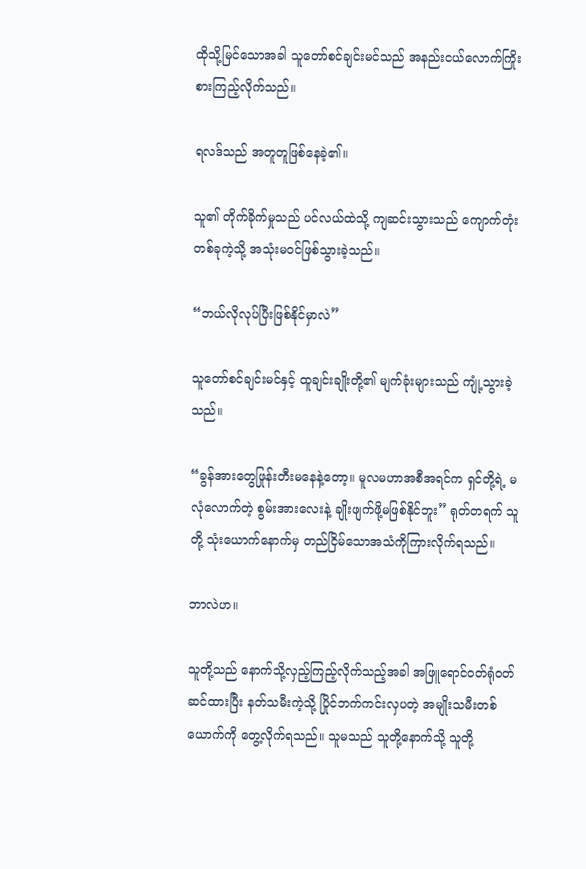ထိုသို့မြင်သောအခါ သူတော်စင်ချင်းမင်သည် အနည်းငယ်လောက်ကြိုးစားကြည့်လိုက်သည်။

ရလဒ်သည် အတူတူဖြစ်နေခဲ့၏။

သူ၏ တိုက်ခိုက်မှုသည် ပင်လယ်ထဲသို့ ကျဆင်းသွားသည် ကျောက်တုံးတစ်ခုကဲ့သို့ အသုံးမဝင်ဖြစ်သွားခဲ့သည်။

“ဘယ်လိုလုပ်ပြီးဖြစ်နိုင်မှာလဲ”

သူတော်စင်ချင်းမင်နှင့် ထူချင်းချိုးတို့၏ မျက်ခုံးများသည် ကျုံ့သွားခဲ့သည်။

“ခွန်အားတွေဖြုန်းတီးမနေနဲ့တော့။ မူလမဟာအစီအရင်က ရှင်တို့ရဲ့ မလုံလောက်တဲ့ စွမ်းအားလေးနဲ့ ချိုးဖျက်ဖို့မဖြစ်နိုင်ဘူး” ရုတ်တရက် သူတို့ သုံးယောက်နောက်မှ တည်ငြိမ်သောအသံကိုကြားလိုက်ရသည်။

ဘာလဲဟ။

သူတို့သည် နောက်သို့လှည့်ကြည့်လိုက်သည့်အခါ အဖြူရောင်ဝတ်ရုံဝတ်ဆင်ထားပြီး နတ်သမီးကဲ့သို့ ပြိုင်ဘက်ကင်းလှပတဲ့ အမျိုးသမီးတစ်ယောက်ကို တွေ့လိုက်ရသည်။ သူမသည် သူတို့နောက်သို့ သူတို့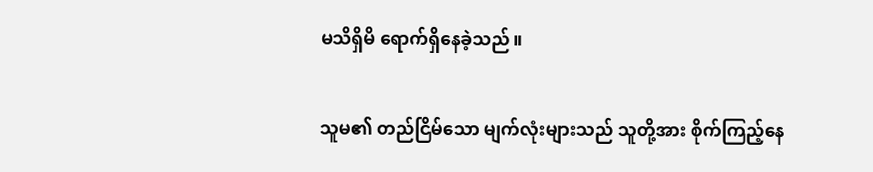မသိရှိမိ ရောက်ရှိနေခဲ့သည်။

သူမ၏ တည်ငြိမ်သော မျက်လုံးများသည် သူတို့အား စိုက်ကြည့်နေ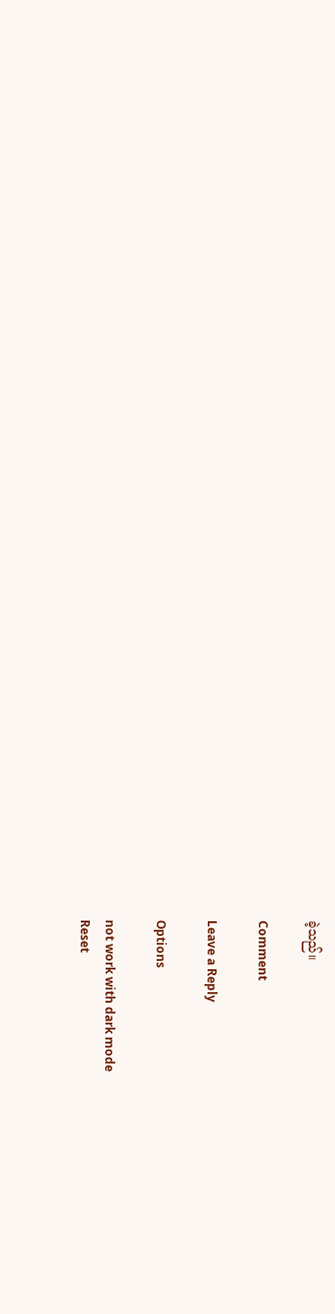ခဲ့သည်။

Comment

Leave a Reply

Options

not work with dark mode
Reset